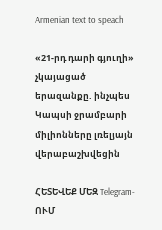Armenian text to speach

«21-րդ դարի գյուղի» չկայացած երազանքը. ինչպես Կապսի ջրամբարի միլիոնները լռելյայն վերաբաշխվեցին

ՀԵՏԵՎԵՔ ՄԵԶ Telegram-ՈՒՄ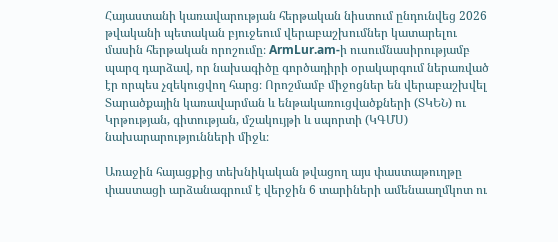Հայաստանի կառավարության հերթական նիստում ընդունվեց 2026 թվականի պետական բյուջեում վերաբաշխումներ կատարելու մասին հերթական որոշումը։ ArmLur.am-ի ուսումնասիրությամբ պարզ դարձավ, որ նախագիծը գործադիրի օրակարգում ներառված էր որպես չզեկուցվող հարց։ Որոշմամբ միջոցներ են վերաբաշխվել Տարածքային կառավարման և ենթակառուցվածքների (ՏԿԵՆ) ու Կրթության, գիտության, մշակույթի և սպորտի (ԿԳՄՍ) նախարարությունների միջև։

Առաջին հայացքից տեխնիկական թվացող այս փաստաթուղթը փաստացի արձանագրում է վերջին 6 տարիների ամենաաղմկոտ ու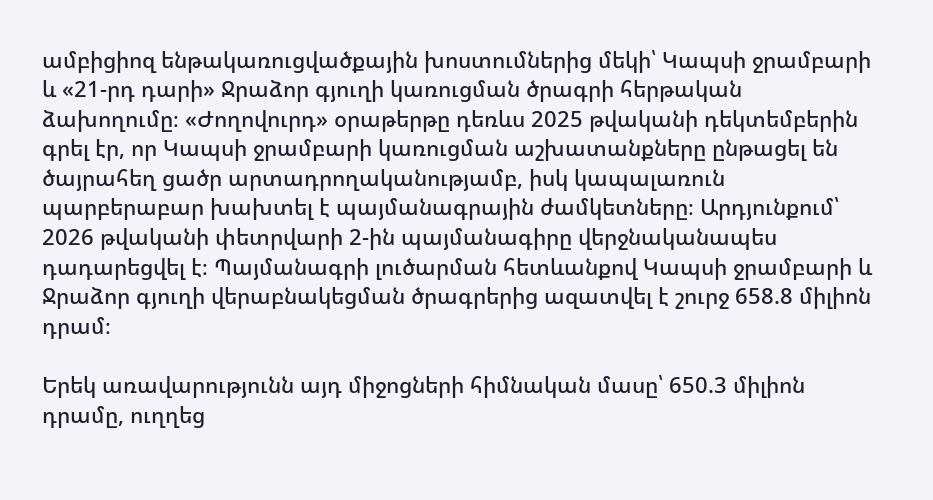ամբիցիոզ ենթակառուցվածքային խոստումներից մեկի՝ Կապսի ջրամբարի և «21-րդ դարի» Ջրաձոր գյուղի կառուցման ծրագրի հերթական ձախողումը։ «Ժողովուրդ» օրաթերթը դեռևս 2025 թվականի դեկտեմբերին գրել էր, որ Կապսի ջրամբարի կառուցման աշխատանքները ընթացել են ծայրահեղ ցածր արտադրողականությամբ, իսկ կապալառուն պարբերաբար խախտել է պայմանագրային ժամկետները։ Արդյունքում՝ 2026 թվականի փետրվարի 2-ին պայմանագիրը վերջնականապես դադարեցվել է։ Պայմանագրի լուծարման հետևանքով Կապսի ջրամբարի և Ջրաձոր գյուղի վերաբնակեցման ծրագրերից ազատվել է շուրջ 658.8 միլիոն դրամ։

Երեկ առավարությունն այդ միջոցների հիմնական մասը՝ 650.3 միլիոն դրամը, ուղղեց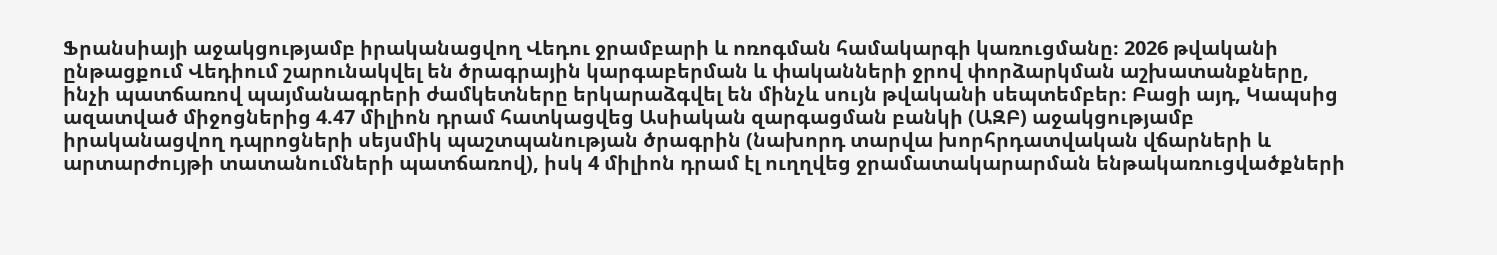Ֆրանսիայի աջակցությամբ իրականացվող Վեդու ջրամբարի և ոռոգման համակարգի կառուցմանը։ 2026 թվականի ընթացքում Վեդիում շարունակվել են ծրագրային կարգաբերման և փականների ջրով փորձարկման աշխատանքները, ինչի պատճառով պայմանագրերի ժամկետները երկարաձգվել են մինչև սույն թվականի սեպտեմբեր։ Բացի այդ, Կապսից ազատված միջոցներից 4.47 միլիոն դրամ հատկացվեց Ասիական զարգացման բանկի (ԱԶԲ) աջակցությամբ իրականացվող դպրոցների սեյսմիկ պաշտպանության ծրագրին (նախորդ տարվա խորհրդատվական վճարների և արտարժույթի տատանումների պատճառով), իսկ 4 միլիոն դրամ էլ ուղղվեց ջրամատակարարման ենթակառուցվածքների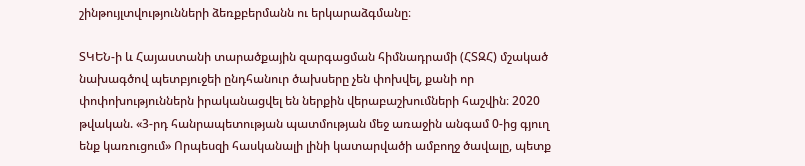շինթույլտվությունների ձեռքբերմանն ու երկարաձգմանը։

ՏԿԵՆ-ի և Հայաստանի տարածքային զարգացման հիմնադրամի (ՀՏԶՀ) մշակած նախագծով պետբյուջեի ընդհանուր ծախսերը չեն փոխվել, քանի որ փոփոխություններն իրականացվել են ներքին վերաբաշխումների հաշվին։ 2020 թվական. «3-րդ հանրապետության պատմության մեջ առաջին անգամ 0-ից գյուղ ենք կառուցում» Որպեսզի հասկանալի լինի կատարվածի ամբողջ ծավալը, պետք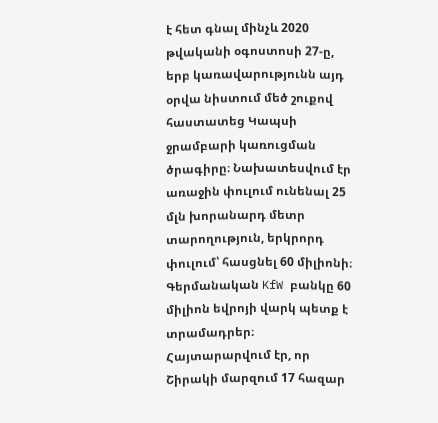է հետ գնալ մինչև 2020 թվականի օգոստոսի 27-ը, երբ կառավարությունն այդ օրվա նիստում մեծ շուքով հաստատեց Կապսի ջրամբարի կառուցման ծրագիրը։ Նախատեսվում էր առաջին փուլում ունենալ 25 մլն խորանարդ մետր տարողություն, երկրորդ փուլում՝ հասցնել 60 միլիոնի։ Գերմանական KfW բանկը 60 միլիոն եվրոյի վարկ պետք է տրամադրեր։ Հայտարարվում էր, որ Շիրակի մարզում 17 հազար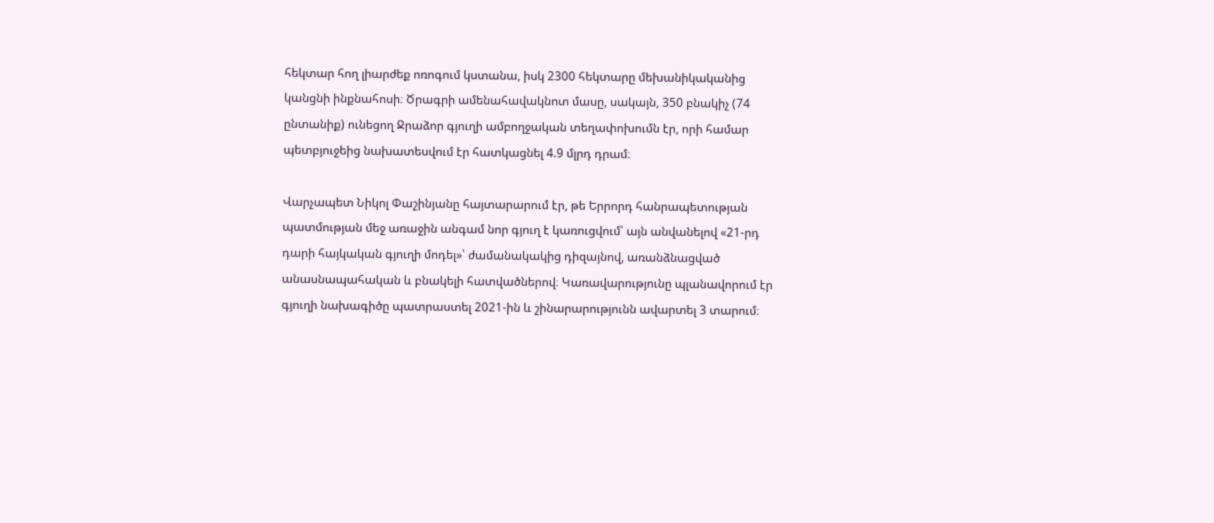հեկտար հող լիարժեք ոռոգում կստանա, իսկ 2300 հեկտարը մեխանիկականից կանցնի ինքնահոսի։ Ծրագրի ամենահավակնոտ մասը, սակայն, 350 բնակիչ (74 ընտանիք) ունեցող Ջրաձոր գյուղի ամբողջական տեղափոխումն էր, որի համար պետբյուջեից նախատեսվում էր հատկացնել 4.9 մլրդ դրամ։

Վարչապետ Նիկոլ Փաշինյանը հայտարարում էր, թե Երրորդ հանրապետության պատմության մեջ առաջին անգամ նոր գյուղ է կառուցվում՝ այն անվանելով «21-րդ դարի հայկական գյուղի մոդել»՝ ժամանակակից դիզայնով, առանձնացված անասնապահական և բնակելի հատվածներով։ Կառավարությունը պլանավորում էր գյուղի նախագիծը պատրաստել 2021-ին և շինարարությունն ավարտել 3 տարում։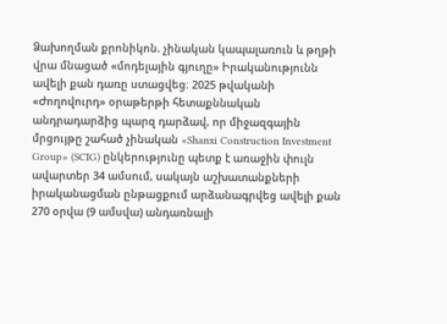Ձախողման քրոնիկոն. չինական կապալառուն և թղթի վրա մնացած «մոդելային գյուղը» Իրականությունն ավելի քան դառը ստացվեց։ 2025 թվականի «Ժողովուրդ» օրաթերթի հետաքննական անդրադարձից պարզ դարձավ, որ միջազգային մրցույթը շահած չինական «Shanxi Construction Investment Group» (SCIG) ընկերությունը պետք է առաջին փուլն ավարտեր 34 ամսում, սակայն աշխատանքների իրականացման ընթացքում արձանագրվեց ավելի քան 270 օրվա (9 ամսվա) անդառնալի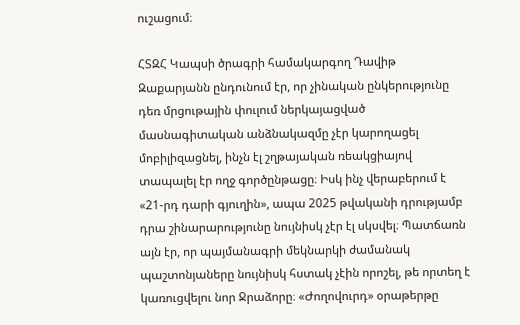ուշացում։

ՀՏԶՀ Կապսի ծրագրի համակարգող Դավիթ Զաքարյանն ընդունում էր, որ չինական ընկերությունը դեռ մրցութային փուլում ներկայացված մասնագիտական անձնակազմը չէր կարողացել մոբիլիզացնել, ինչն էլ շղթայական ռեակցիայով տապալել էր ողջ գործընթացը։ Իսկ ինչ վերաբերում է «21-րդ դարի գյուղին», ապա 2025 թվականի դրությամբ դրա շինարարությունը նույնիսկ չէր էլ սկսվել։ Պատճառն այն էր, որ պայմանագրի մեկնարկի ժամանակ պաշտոնյաները նույնիսկ հստակ չէին որոշել, թե որտեղ է կառուցվելու նոր Ջրաձորը։ «Ժողովուրդ» օրաթերթը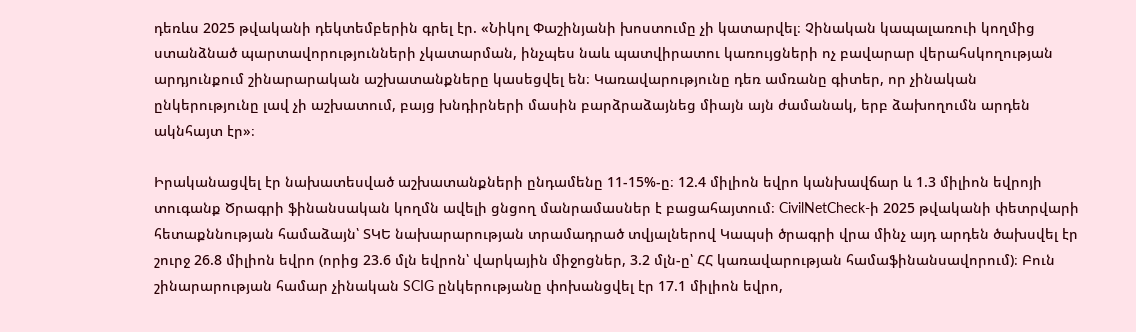դեռևս 2025 թվականի դեկտեմբերին գրել էր. «Նիկոլ Փաշինյանի խոստումը չի կատարվել։ Չինական կապալառուի կողմից ստանձնած պարտավորությունների չկատարման, ինչպես նաև պատվիրատու կառույցների ոչ բավարար վերահսկողության արդյունքում շինարարական աշխատանքները կասեցվել են։ Կառավարությունը դեռ ամռանը գիտեր, որ չինական ընկերությունը լավ չի աշխատում, բայց խնդիրների մասին բարձրաձայնեց միայն այն ժամանակ, երբ ձախողումն արդեն ակնհայտ էր»։

Իրականացվել էր նախատեսված աշխատանքների ընդամենը 11-15%-ը։ 12.4 միլիոն եվրո կանխավճար և 1.3 միլիոն եվրոյի տուգանք Ծրագրի ֆինանսական կողմն ավելի ցնցող մանրամասներ է բացահայտում։ CivilNetCheck-ի 2025 թվականի փետրվարի հետաքննության համաձայն՝ ՏԿԵ նախարարության տրամադրած տվյալներով Կապսի ծրագրի վրա մինչ այդ արդեն ծախսվել էր շուրջ 26.8 միլիոն եվրո (որից 23.6 մլն եվրոն՝ վարկային միջոցներ, 3.2 մլն-ը՝ ՀՀ կառավարության համաֆինանսավորում)։ Բուն շինարարության համար չինական SCIG ընկերությանը փոխանցվել էր 17.1 միլիոն եվրո,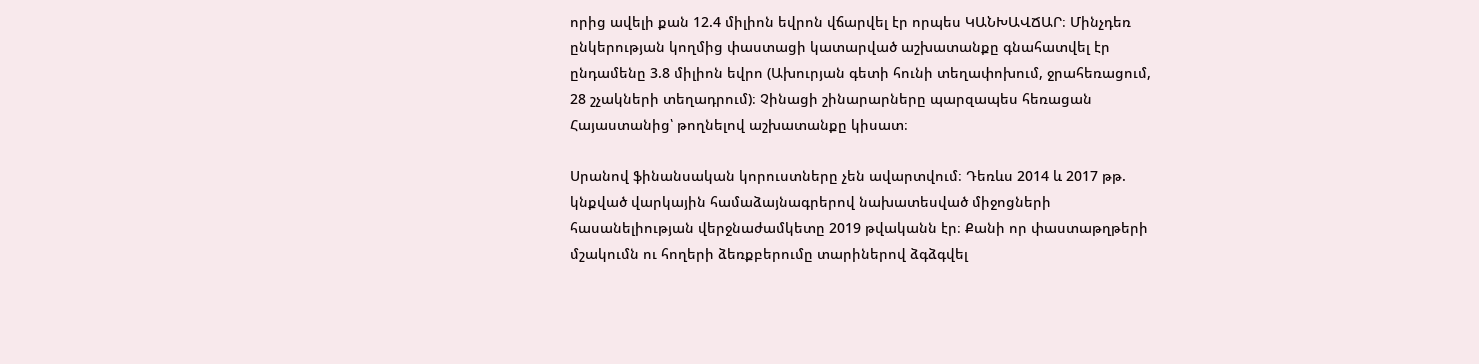որից ավելի քան 12.4 միլիոն եվրոն վճարվել էր որպես ԿԱՆԽԱՎՃԱՐ։ Մինչդեռ ընկերության կողմից փաստացի կատարված աշխատանքը գնահատվել էր ընդամենը 3.8 միլիոն եվրո (Ախուրյան գետի հունի տեղափոխում, ջրահեռացում, 28 շչակների տեղադրում)։ Չինացի շինարարները պարզապես հեռացան Հայաստանից՝ թողնելով աշխատանքը կիսատ։

Սրանով ֆինանսական կորուստները չեն ավարտվում։ Դեռևս 2014 և 2017 թթ. կնքված վարկային համաձայնագրերով նախատեսված միջոցների հասանելիության վերջնաժամկետը 2019 թվականն էր։ Քանի որ փաստաթղթերի մշակումն ու հողերի ձեռքբերումը տարիներով ձգձգվել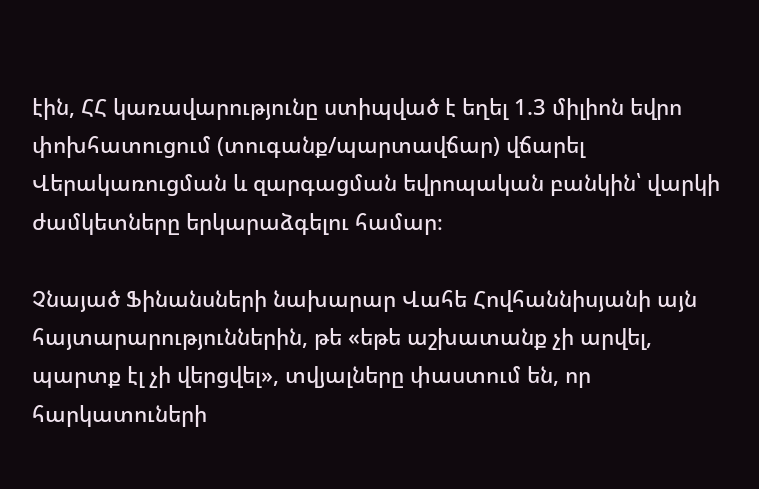էին, ՀՀ կառավարությունը ստիպված է եղել 1.3 միլիոն եվրո փոխհատուցում (տուգանք/պարտավճար) վճարել Վերակառուցման և զարգացման եվրոպական բանկին՝ վարկի ժամկետները երկարաձգելու համար։

Չնայած Ֆինանսների նախարար Վահե Հովհաննիսյանի այն հայտարարություններին, թե «եթե աշխատանք չի արվել, պարտք էլ չի վերցվել», տվյալները փաստում են, որ հարկատուների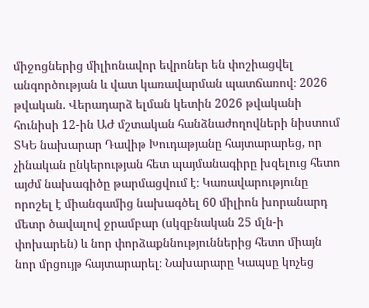միջոցներից միլիոնավոր եվրոներ են փոշիացվել անգործության և վատ կառավարման պատճառով։ 2026 թվական. Վերադարձ ելման կետին 2026 թվականի հունիսի 12-ին ԱԺ մշտական հանձնաժողովների նիստում ՏԿԵ նախարար Դավիթ Խուդաթյանը հայտարարեց, որ չինական ընկերության հետ պայմանագիրը խզելուց հետո այժմ նախագիծը թարմացվում է։ Կառավարությունը որոշել է միանգամից նախագծել 60 միլիոն խորանարդ մետր ծավալով ջրամբար (սկզբնական 25 մլն-ի փոխարեն) և նոր փորձաքննություններից հետո միայն նոր մրցույթ հայտարարել։ Նախարարը Կապսը կոչեց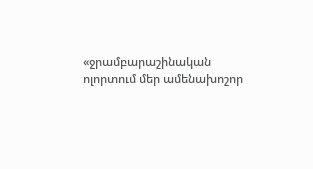«ջրամբարաշինական ոլորտում մեր ամենախոշոր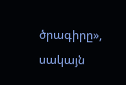ծրագիրը», սակայն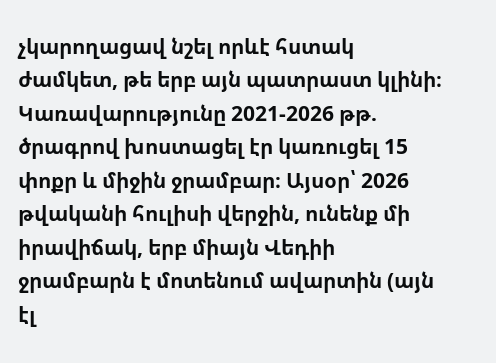չկարողացավ նշել որևէ հստակ ժամկետ, թե երբ այն պատրաստ կլինի։ Կառավարությունը 2021-2026 թթ. ծրագրով խոստացել էր կառուցել 15 փոքր և միջին ջրամբար։ Այսօր՝ 2026 թվականի հուլիսի վերջին, ունենք մի իրավիճակ, երբ միայն Վեդիի ջրամբարն է մոտենում ավարտին (այն էլ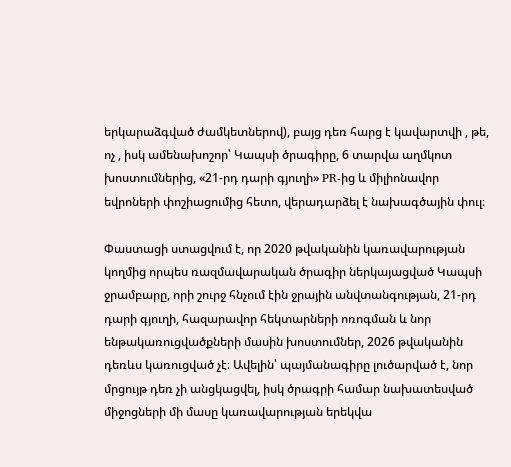երկարաձգված ժամկետներով), բայց դեռ հարց է կավարտվի , թե, ոչ , իսկ ամենախոշոր՝ Կապսի ծրագիրը, 6 տարվա աղմկոտ խոստումներից, «21-րդ դարի գյուղի» PR-ից և միլիոնավոր եվրոների փոշիացումից հետո, վերադարձել է նախագծային փուլ։

Փաստացի ստացվում է, որ 2020 թվականին կառավարության կողմից որպես ռազմավարական ծրագիր ներկայացված Կապսի ջրամբարը, որի շուրջ հնչում էին ջրային անվտանգության, 21-րդ դարի գյուղի, հազարավոր հեկտարների ոռոգման և նոր ենթակառուցվածքների մասին խոստումներ, 2026 թվականին դեռևս կառուցված չէ։ Ավելին՝ պայմանագիրը լուծարված է, նոր մրցույթ դեռ չի անցկացվել, իսկ ծրագրի համար նախատեսված միջոցների մի մասը կառավարության երեկվա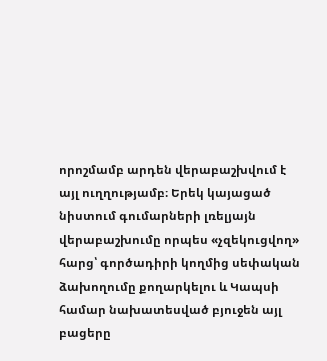որոշմամբ արդեն վերաբաշխվում է այլ ուղղությամբ։ Երեկ կայացած նիստում գումարների լռելյայն վերաբաշխումը որպես «չզեկուցվող» հարց՝ գործադիրի կողմից սեփական ձախողումը քողարկելու և Կապսի համար նախատեսված բյուջեն այլ բացերը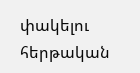փակելու հերթական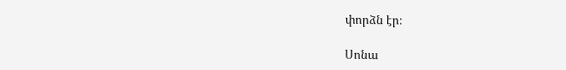փորձն էր։

Սոնա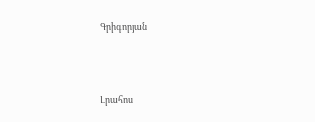Գրիգորյան




Լրահոս